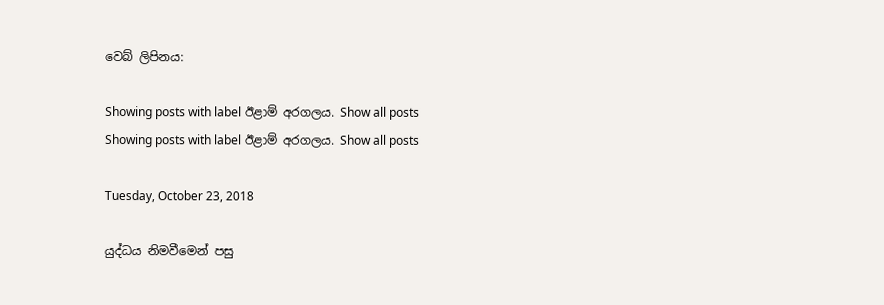වෙබ් ලිපිනය:

Showing posts with label ඊළාම් අරගලය. Show all posts
Showing posts with label ඊළාම් අරගලය. Show all posts

Tuesday, October 23, 2018

යුද්ධය නිමවීමෙන් පසු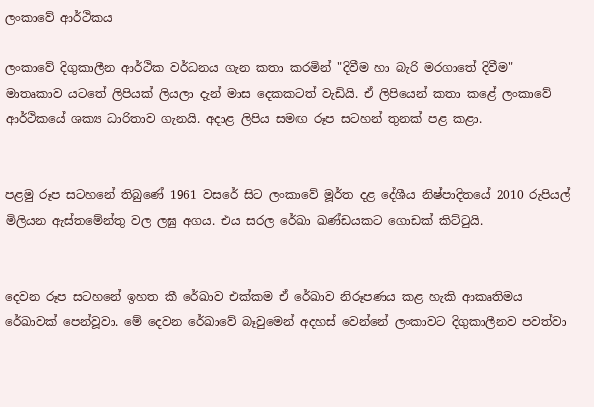ලංකාවේ ආර්ථිකය

ලංකාවේ දිගුකාලීන ආර්ථික වර්ධනය ගැන කතා කරමින් "දිවීම හා බැරි මරගාතේ දිවීම" මාතෘකාව යටතේ ලිපියක් ලියලා දැන් මාස දෙකකටත් වැඩියි. ඒ ලිපියෙන් කතා කළේ ලංකාවේ ආර්ථිකයේ ශක්‍ය ධාරිතාව ගැනයි. අදාළ ලිපිය සමඟ රූප සටහන් තුනක් පළ කළා.


පළමු රූප සටහනේ තිබුණේ 1961 වසරේ සිට ලංකාවේ මූර්ත දළ දේශීය නිෂ්පාදිතයේ 2010 රුපියල් මිලියන ඇස්තමේන්තු වල ලඝු අගය. එය සරල රේඛා ඛණ්ඩයකට ගොඩක් කිට්ටුයි.


දෙවන රූප සටහනේ ඉහත කී රේඛාව එක්කම ඒ රේඛාව නිරූපණය කළ හැකි ආකෘතිමය රේඛාවක් පෙන්වූවා. මේ දෙවන රේඛාවේ බෑවුමෙන් අදහස් වෙන්නේ ලංකාවට දිගුකාලීනව පවත්වා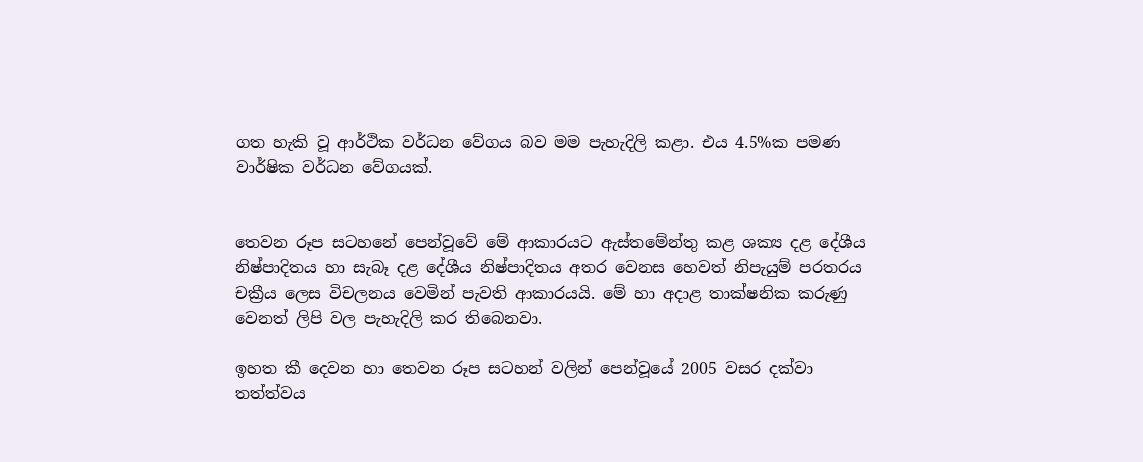ගත හැකි වූ ආර්ථික වර්ධන වේගය බව මම පැහැදිලි කළා. එය 4.5%ක පමණ වාර්ෂික වර්ධන වේගයක්.


තෙවන රූප සටහනේ පෙන්වූවේ මේ ආකාරයට ඇස්තමේන්තු කළ ශක්‍ය දළ දේශීය නිෂ්පාදිතය හා සැබෑ දළ දේශීය නිෂ්පාදිතය අතර වෙනස හෙවත් නිපැයුම් පරතරය චක්‍රීය ලෙස විචලනය වෙමින් පැවති ආකාරයයි. මේ හා අදාළ තාක්ෂනික කරුණු වෙනත් ලිපි වල පැහැදිලි කර තිබෙනවා.

ඉහත කී දෙවන හා තෙවන රූප සටහන් වලින් පෙන්වූයේ 2005 වසර දක්වා තත්ත්වය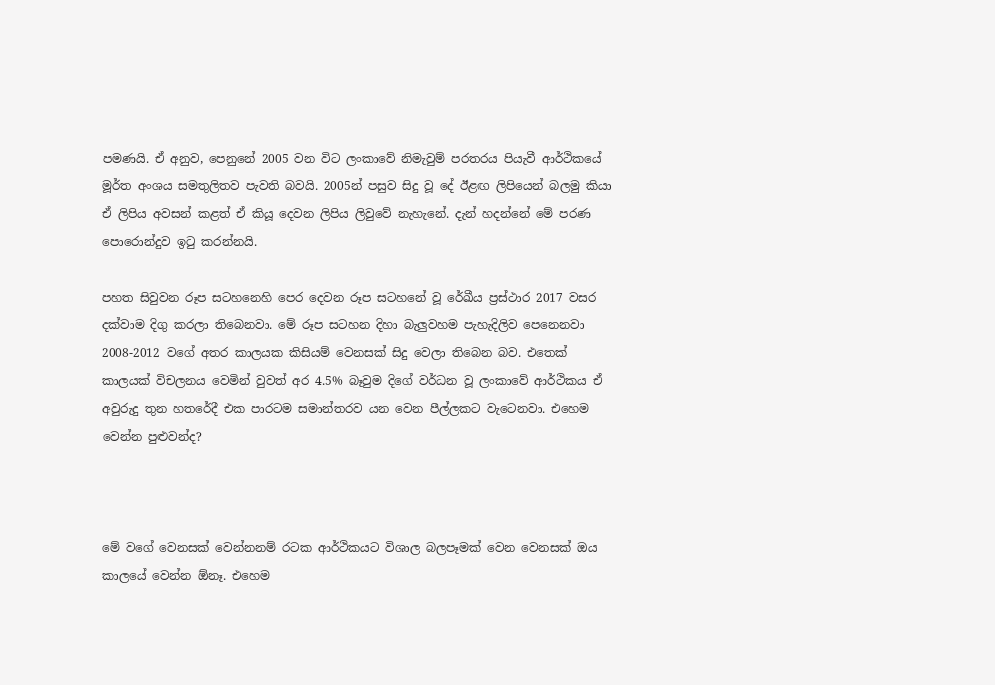පමණයි. ඒ අනුව, පෙනුනේ 2005 වන විට ලංකාවේ නිමැවුම් පරතරය පියැවී ආර්ථිකයේ මූර්ත අංශය සමතුලිතව පැවති බවයි. 2005න් පසුව සිදු වූ දේ ඊළඟ ලිපියෙන් බලමු කියා ඒ ලිපිය අවසන් කළත් ඒ කියූ දෙවන ලිපිය ලිවුවේ නැහැනේ. දැන් හදන්නේ මේ පරණ පොරොන්දුව ඉටු කරන්නයි.

පහත සිවුවන රූප සටහනෙහි පෙර දෙවන රූප සටහනේ වූ රේඛීය ප්‍රස්ථාර 2017 වසර දක්වාම දිගු කරලා තිබෙනවා. මේ රූප සටහන දිහා බැලුවහම පැහැදිලිව පෙනෙනවා 2008-2012 වගේ අතර කාලයක කිසියම් වෙනසක් සිදු වෙලා තිබෙන බව. එතෙක්  කාලයක් විචලනය වෙමින් වුවත් අර 4.5% බෑවුම දිගේ වර්ධන වූ ලංකාවේ ආර්ථිකය ඒ අවුරුදු තුන හතරේදී එක පාරටම සමාන්තරව යන වෙන පීල්ලකට වැටෙනවා. එහෙම වෙන්න පුළුවන්ද?



මේ වගේ වෙනසක් වෙන්නනම් රටක ආර්ථිකයට විශාල බලපෑමක් වෙන වෙනසක් ඔය කාලයේ වෙන්න ඕනෑ. එහෙම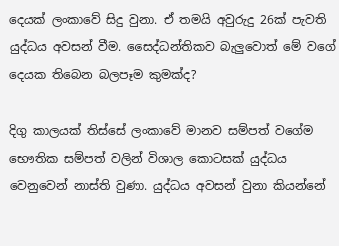දෙයක් ලංකාවේ සිදු වුනා. ඒ තමයි අවුරුදු 26ක් පැවති යුද්ධය අවසන් වීම. සෛද්ධන්තිකව බැලුවොත් මේ වගේ දෙයක තිබෙන බලපෑම කුමක්ද?

දිගු කාලයක් තිස්සේ ලංකාවේ මානව සම්පත් වගේම භෞතික සම්පත් වලින් විශාල කොටසක් යුද්ධය වෙනුවෙන් නාස්ති වුණා. යුද්ධය අවසන් වුනා කියන්නේ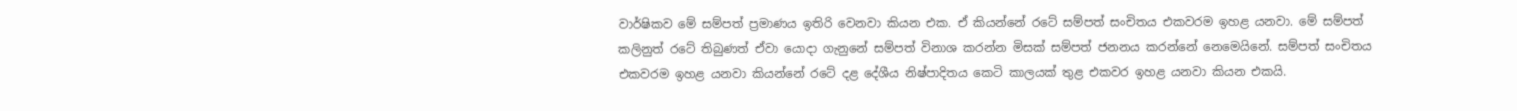වාර්ෂිකව මේ සම්පත් ප්‍රමාණය ඉතිරි වෙනවා කියන එක. ඒ කියන්නේ රටේ සම්පත් සංචිතය එකවරම ඉහළ යනවා. මේ සම්පත් කලිනුත් රටේ තිබුණත් ඒවා යොදා ගැනුනේ සම්පත් විනාශ කරන්න මිසක් සම්පත් ජනනය කරන්නේ නෙමෙයිනේ. සම්පත් සංචිතය එකවරම ඉහළ යනවා කියන්නේ රටේ දළ දේශීය නිෂ්පාදිතය කෙටි කාලයක් තුළ එකවර ඉහළ යනවා කියන එකයි.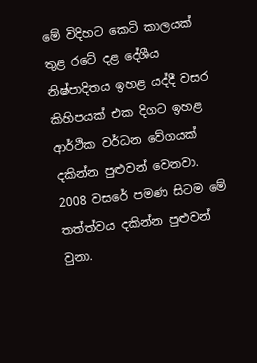මේ විදිහට කෙටි කාලයක් තුළ රටේ දළ දේශීය නිෂ්පාදිතය ඉහළ යද්දී වසර කිහිපයක් එක දිගට ඉහළ ආර්ථික වර්ධන වේගයක් දකින්න පුළුවන් වෙනවා. 2008 වසරේ පමණ සිටම මේ තත්ත්වය දකින්න පුළුවන් වුනා.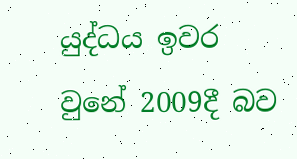යුද්ධය ඉවර වුනේ 2009දී බව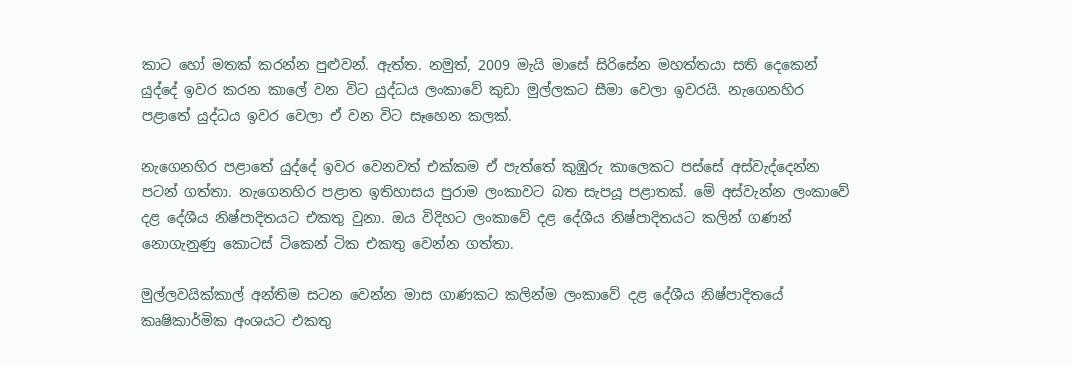කාට හෝ මතක් කරන්න පුළුවන්. ඇත්ත. නමුත්, 2009 මැයි මාසේ සිරිසේන මහත්තයා සති දෙකෙන් යුද්දේ ඉවර කරන කාලේ වන විට යුද්ධය ලංකාවේ කුඩා මුල්ලකට සීමා වෙලා ඉවරයි. නැගෙනහිර පළාතේ යුද්ධය ඉවර වෙලා ඒ වන විට සෑහෙන කලක්.

නැගෙනහිර පළාතේ යුද්දේ ඉවර වෙනවත් එක්කම ඒ පැත්තේ කුඹුරු කාලෙකට පස්සේ අස්වැද්දෙන්න පටන් ගත්තා. නැගෙනහිර පළාත ඉතිහාසය පුරාම ලංකාවට බත සැපයූ පළාතක්. මේ අස්වැන්න ලංකාවේ දළ දේශීය නිෂ්පාදිතයට එකතු වුනා. ඔය විදිහට ලංකාවේ දළ දේශීය නිෂ්පාදිතයට කලින් ගණන් නොගැනුණු කොටස් ටිකෙන් ටික එකතු වෙන්න ගත්තා.

මුල්ලවයික්කාල් අන්තිම සටන වෙන්න මාස ගාණකට කලින්ම ලංකාවේ දළ දේශීය නිෂ්පාදිතයේ කෘෂිකාර්මික අංශයට එකතු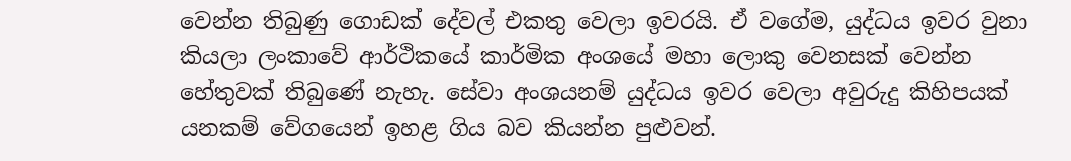වෙන්න තිබුණු ගොඩක් දේවල් එකතු වෙලා ඉවරයි. ඒ වගේම, යුද්ධය ඉවර වුනා කියලා ලංකාවේ ආර්ථිකයේ කාර්මික අංශයේ මහා ලොකු වෙනසක් වෙන්න හේතුවක් තිබුණේ නැහැ. සේවා අංශයනම් යුද්ධය ඉවර වෙලා අවුරුදු කිහිපයක් යනකම් වේගයෙන් ඉහළ ගිය බව කියන්න පුළුවන්.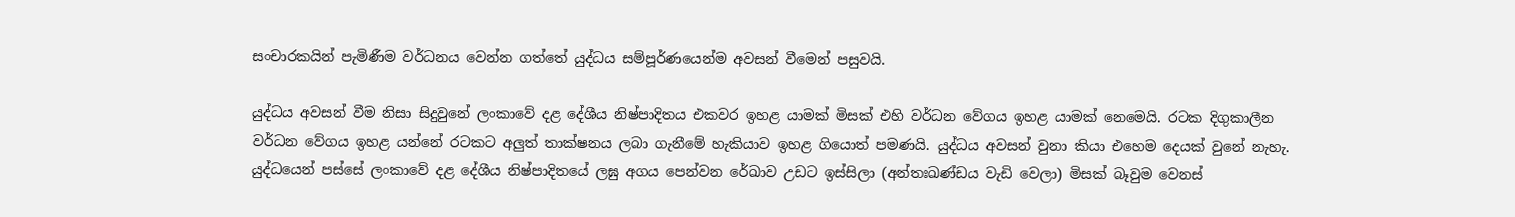සංචාරකයින් පැමිණීම වර්ධනය වෙන්න ගත්තේ යුද්ධය සම්පූර්ණයෙන්ම අවසන් වීමෙන් පසුවයි.

යුද්ධය අවසන් වීම නිසා සිදුවුනේ ලංකාවේ දළ දේශීය නිෂ්පාදිතය එකවර ඉහළ යාමක් මිසක් එහි වර්ධන වේගය ඉහළ යාමක් නෙමෙයි. රටක දිගුකාලීන වර්ධන වේගය ඉහළ යන්නේ රටකට අලුත් තාක්ෂනය ලබා ගැනීමේ හැකියාව ඉහළ ගියොත් පමණයි. යුද්ධය අවසන් වුනා කියා එහෙම දෙයක් වුනේ නැහැ. යුද්ධයෙන් පස්සේ ලංකාවේ දළ දේශීය නිෂ්පාදිතයේ ලඝු අගය පෙන්වන රේඛාව උඩට ඉස්සිලා (අන්තඃඛණ්ඩය වැඩි වෙලා) මිසක් බෑවුම වෙනස්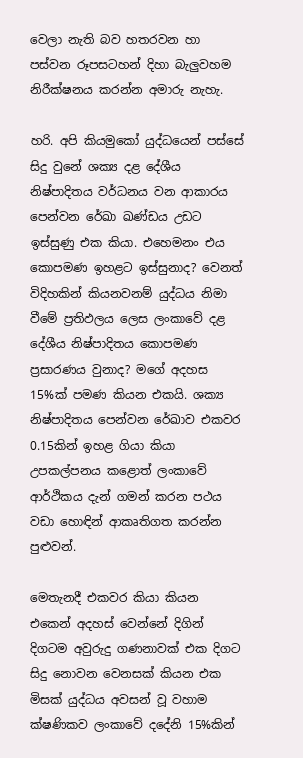වෙලා නැති බව හතරවන හා පස්වන රූපසටහන් දිහා බැලුවහම නිරීක්ෂනය කරන්න අමාරු නැහැ.

හරි. අපි කියමුකෝ යුද්ධයෙන් පස්සේ සිදු වුනේ ශක්‍ය දළ දේශීය නිෂ්පාදිතය වර්ධනය වන ආකාරය පෙන්වන රේඛා ඛණ්ඩය උඩට ඉස්සුණු එක කියා. එහෙමනං එය කොපමණ ඉහළට ඉස්සුනාද? වෙනත් විදිහකින් කියනවනම් යුද්ධය නිමා වීමේ ප්‍රතිඵලය ලෙස ලංකාවේ දළ දේශීය නිෂ්පාදිතය කොපමණ ප්‍රසාරණය වුනාද? මගේ අදහස 15%ක් පමණ කියන එකයි. ශක්‍ය නිෂ්පාදිතය පෙන්වන රේඛාව එකවර 0.15කින් ඉහළ ගියා කියා උපකල්පනය කළොත් ලංකාවේ ආර්ථිකය දැන් ගමන් කරන පථය  වඩා හොඳින් ආකෘතිගත කරන්න පුළුවන්.

මෙතැනදී එකවර කියා කියන එකෙන් අදහස් වෙන්නේ දිගින් දිගටම අවුරුදු ගණනාවක් එක දිගට සිදු නොවන වෙනසක් කියන එක මිසක් යුද්ධය අවසන් වූ වහාම ක්ෂණිකව ලංකාවේ දදේනි 15%කින්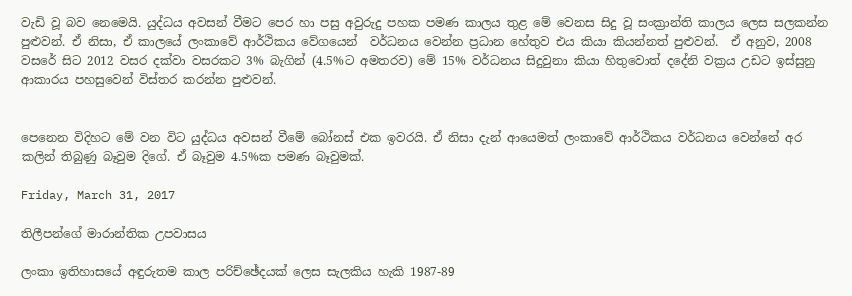වැඩි වූ බව නෙමෙයි. යුද්ධය අවසන් වීමට පෙර හා පසු අවුරුදු පහක පමණ කාලය තුළ මේ වෙනස සිදු වූ සංක්‍රාන්ති කාලය ලෙස සලකන්න පුළුවන්. ඒ නිසා, ඒ කාලයේ ලංකාවේ ආර්ථිකය වේගයෙන්  වර්ධනය වෙන්න ප්‍රධාන හේතුව එය කියා කියන්නත් පුළුවන්.  ඒ අනුව, 2008 වසරේ සිට 2012 වසර දක්වා වසරකට 3% බැගින් (4.5%ට අමතරව) මේ 15% වර්ධනය සිදුවුනා කියා හිතුවොත් දදේනි වක්‍රය උඩට ඉස්සුනු ආකාරය පහසුවෙන් විස්තර කරන්න පුළුවන්.


පෙනෙන විදිහට මේ වන විට යුද්ධය අවසන් වීමේ බෝනස් එක ඉවරයි. ඒ නිසා දැන් ආයෙමත් ලංකාවේ ආර්ථිකය වර්ධනය වෙන්නේ අර කලින් තිබුණු බෑවුම දිගේ. ඒ බෑවුම 4.5%ක පමණ බෑවුමක්.

Friday, March 31, 2017

තිලීපන්ගේ මාරාන්තික උපවාසය

ලංකා ඉතිහාසයේ අඳුරුතම කාල පරිච්ඡේදයක් ලෙස සැලකිය හැකි 1987-89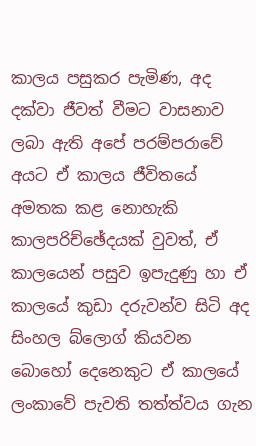කාලය පසුකර පැමිණ, අද දක්වා ජීවත් වීමට වාසනාව ලබා ඇති අපේ පරම්පරාවේ අයට ඒ කාලය ජීවිතයේ අමතක කළ නොහැකි කාලපරිච්ඡේදයක් වුවත්, ඒ කාලයෙන් පසුව ඉපැදුණු හා ඒ කාලයේ කුඩා දරුවන්ව සිටි අද සිංහල බ්ලොග් කියවන බොහෝ දෙනෙකුට ඒ කාලයේ ලංකාවේ පැවති තත්ත්වය ගැන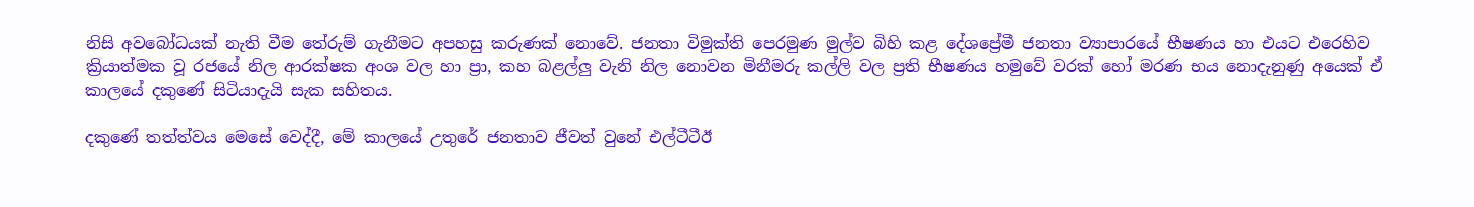නිසි අවබෝධයක් නැති වීම තේරුම් ගැනීමට අපහසු කරුණක් නොවේ. ජනතා විමුක්ති පෙරමුණ මුල්ව බිහි කළ දේශප්‍රේමී ජනතා ව්‍යාපාරයේ භීෂණය හා එයට එරෙහිව ක්‍රියාත්මක වූ රජයේ නිල ආරක්ෂක අංශ වල හා ප්‍රා, කහ බළල්ලු වැනි නිල නොවන මිනීමරු කල්ලි වල ප්‍රති භීෂණය හමුවේ වරක් හෝ මරණ භය නොදැනුණු අයෙක් ඒ කාලයේ දකුණේ සිටියාදැයි සැක සහිතය.

දකුණේ තත්ත්වය මෙසේ වෙද්දී, මේ කාලයේ උතුරේ ජනතාව ජීවත් වුනේ එල්ටීටීඊ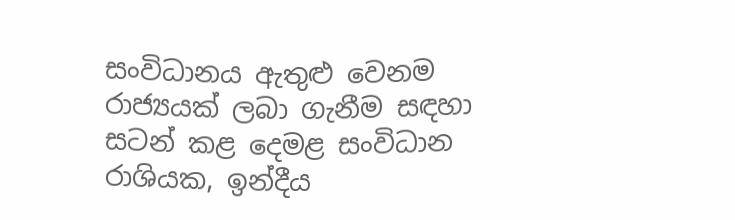සංවිධානය ඇතුළු වෙනම රාජ්‍යයක් ලබා ගැනීම සඳහා සටන් කළ දෙමළ සංවිධාන රාශියක, ඉන්දීය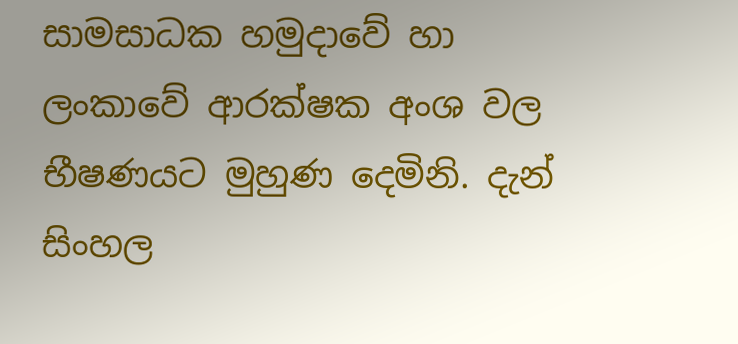සාමසාධක හමුදාවේ හා ලංකාවේ ආරක්ෂක අංශ වල භීෂණයට මුහුණ දෙමිනි. දැන් සිංහල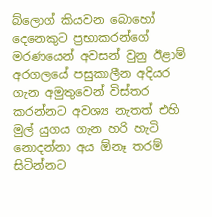බ්ලොග් කියවන බොහෝ දෙනෙකුට ප්‍රභාකරන්ගේ මරණයෙන් අවසන් වුනු ඊළාම් අරගලයේ පසුකාලීන අදියර ගැන අමුතුවෙන් විස්තර කරන්නට අවශ්‍ය නැතත් එහි මුල් යුගය ගැන හරි හැටි නොදන්නා අය ඕනෑ තරම් සිටින්නට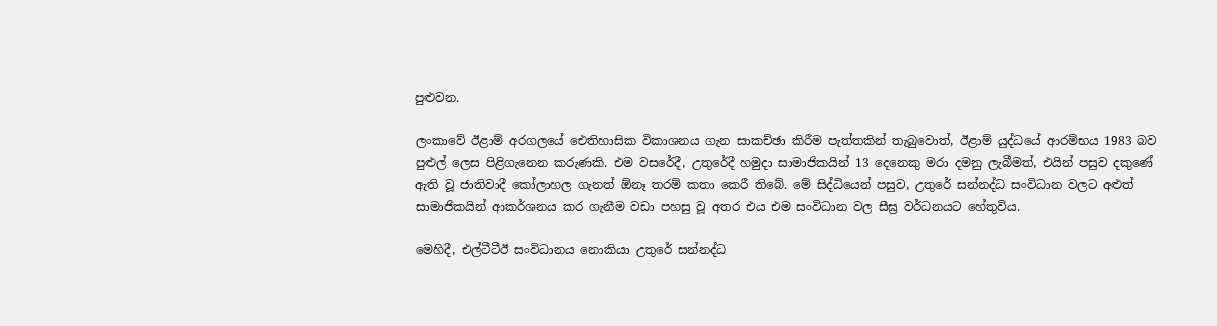පුළුවන.

ලංකාවේ ඊළාම් අරගලයේ ඓතිහාසික විකාශනය ගැන සාකච්ඡා කිරීම පැත්තකින් තැබුවොත්, ඊළාම් යුද්ධයේ ආරම්භය 1983 බව පුළුල් ලෙස පිළිගැනෙන කරුණකි. එම වසරේදී, උතුරේදී හමුදා සාමාජිකයින් 13 දෙනෙකු මරා දමනු ලැබීමත්, එයින් පසුව දකුණේ ඇති වූ ජාතිවාදී කෝලාහල ගැනත් ඕනෑ තරම් කතා කෙරී තිබේ. මේ සිද්ධියෙන් පසුව, උතුරේ සන්නද්ධ සංවිධාන වලට අළුත් සාමාජිකයින් ආකර්ශනය කර ගැනීම වඩා පහසු වූ අතර එය එම සංවිධාන වල සීඝ්‍ර වර්ධනයට හේතුවිය.

මෙහිදී, එල්ටීටීඊ සංවිධානය නොකියා උතුරේ සන්නද්ධ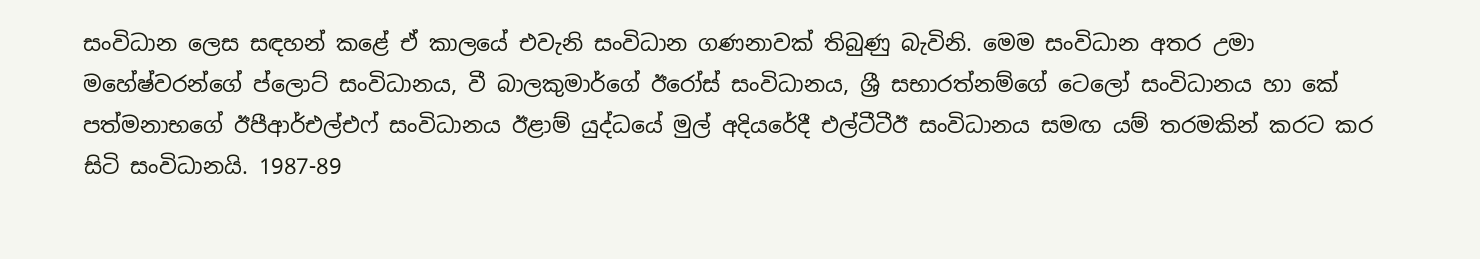සංවිධාන ලෙස සඳහන් කළේ ඒ කාලයේ එවැනි සංවිධාන ගණනාවක් තිබුණු බැවිනි. මෙම සංවිධාන අතර උමා මහේෂ්වරන්ගේ ප්ලොට් සංවිධානය, වී බාලකුමාර්ගේ ඊරෝස් සංවිධානය, ශ්‍රී සභාරත්නම්ගේ ටෙලෝ සංවිධානය හා කේ පත්මනාභගේ ඊපීආර්එල්එෆ් සංවිධානය ඊළාම් යුද්ධයේ මුල් අදියරේදී එල්ටීටීඊ සංවිධානය සමඟ යම් තරමකින් කරට කර සිටි සංවිධානයි. 1987-89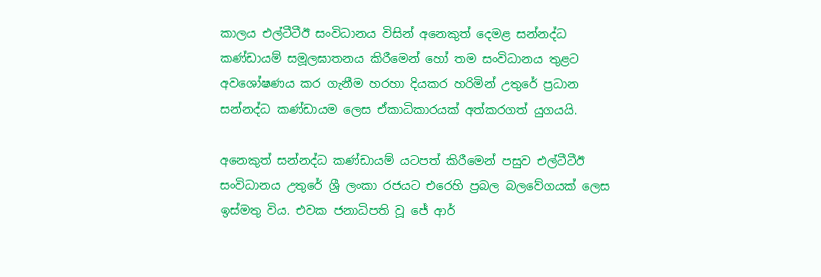කාලය එල්ටීටීඊ සංවිධානය විසින් අනෙකුත් දෙමළ සන්නද්ධ කණ්ඩායම් සමූලඝාතනය කිරීමෙන් හෝ තම සංවිධානය තුළට අවශෝෂණය කර ගැනීම හරහා දියකර හරිමින් උතුරේ ප්‍රධාන සන්නද්ධ කණ්ඩායම ලෙස ඒකාධිකාරයක් අත්කරගත් යුගයයි.

අනෙකුත් සන්නද්ධ කණ්ඩායම් යටපත් කිරීමෙන් පසුව එල්ටීටීඊ සංවිධානය උතුරේ ශ්‍රී ලංකා රජයට එරෙහි ප්‍රබල බලවේගයක් ලෙස ඉස්මතු විය. එවක ජනාධිපති වූ ජේ ආර්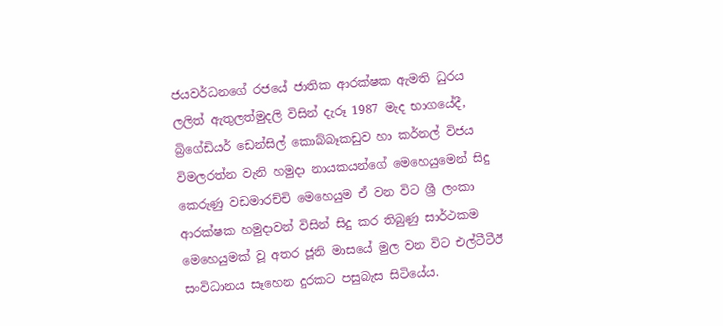ජයවර්ධනගේ රජයේ ජාතික ආරක්ෂක ඇමති ධුරය ලලිත් ඇතුලත්මුදලි විසින් දැරූ 1987 මැද භාගයේදී, බ්‍රිගේඩියර් ඩෙන්සිල් කොබ්බෑකඩුව හා කර්නල් විජය විමලරත්න වැනි හමුදා නායකයන්ගේ මෙහෙයුමෙන් සිදු කෙරුණු වඩමාරච්චි මෙහෙයුම ඒ වන විට ශ්‍රී ලංකා ආරක්ෂක හමුදාවන් විසින් සිදු කර තිබුණු සාර්ථකම මෙහෙයුමක් වූ අතර ජූනි මාසයේ මුල වන විට එල්ටීටීඊ සංවිධානය සෑහෙන දුරකට පසුබැස සිටියේය.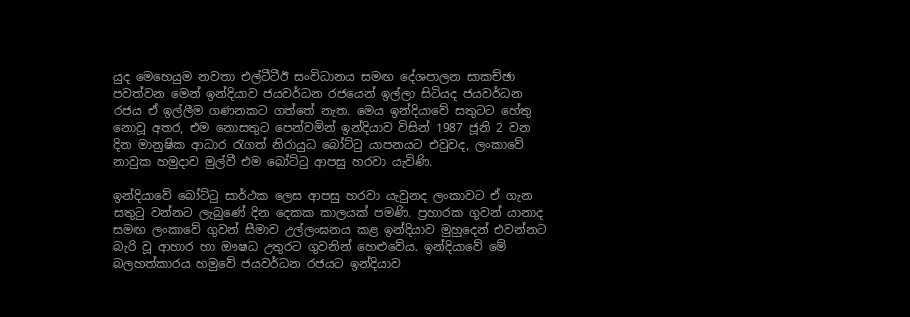යුද මෙහෙයුම නවතා එල්ටීටීඊ සංවිධානය සමඟ දේශපාලන සාකච්ඡා පවත්වන මෙන් ඉන්දියාව ජයවර්ධන රජයෙන් ඉල්ලා සිටියද ජයවර්ධන රජය ඒ ඉල්ලීම ගණනකට ගත්තේ නැත. මෙය ඉන්දියාවේ සතුටට හේතු නොවූ අතර, එම නොසතුට පෙන්වමින් ඉන්දියාව විසින් 1987 ජූනි 2 වන දින මානුෂික ආධාර රැගත් නිරායුධ බෝට්ටු යාපනයට එවුවද, ලංකාවේ නාවුක හමුදාව මුල්වී එම බෝට්ටු ආපසු හරවා යැවිණි.

ඉන්දියාවේ බෝට්ටු සාර්ථක ලෙස ආපසු හරවා යැවුනද ලංකාවට ඒ ගැන සතුටු වන්නට ලැබුණේ දින දෙකක කාලයක් පමණි. ප්‍රහාරක ගුවන් යානාද සමඟ ලංකාවේ ගුවන් සීමාව උල්ලංඝනය කළ ඉන්දියාව මුහුදෙන් එවන්නට බැරි වූ ආහාර හා ඖෂධ උතුරට ගුවනින් හෙළුවේය. ඉන්දියාවේ මේ බලහත්කාරය හමුවේ ජයවර්ධන රජයට ඉන්දියාව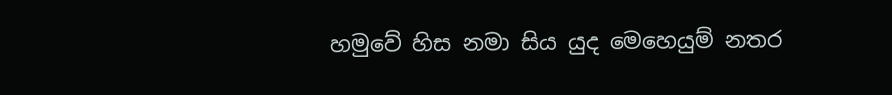හමුවේ හිස නමා සිය යුද මෙහෙයුම් නතර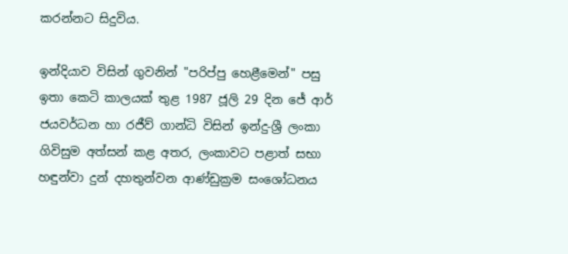කරන්නට සිදුවිය.

ඉන්දියාව විසින් ගුවනින් "පරිප්පු හෙළීමෙන්" පසු ඉතා කෙටි කාලයක් තුළ 1987 ජූලි 29 දින ජේ ආර් ජයවර්ධන හා රජීව් ගාන්ධි විසින් ඉන්දු-ශ්‍රී ලංකා  ගිවිසුම අත්සන් කළ අතර, ලංකාවට පළාත් සභා හඳුන්වා දුන් දහතුන්වන ආණ්ඩුක්‍රම සංශෝධනය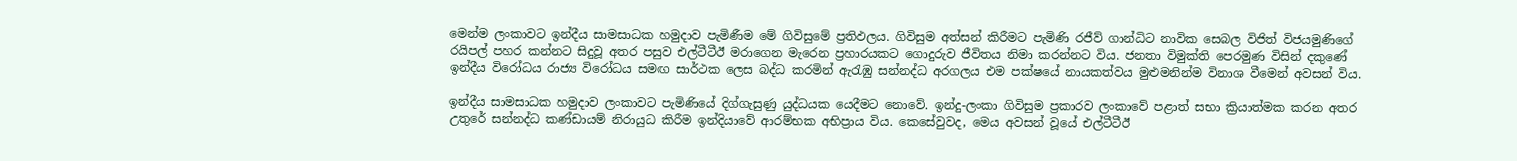මෙන්ම ලංකාවට ඉන්දීය සාමසාධක හමුදාව පැමිණීම මේ ගිවිසුමේ ප්‍රතිඵලය. ගිවිසුම අත්සන් කිරීමට පැමිණි රජීව් ගාන්ධිට නාවික සෙබල විජිත් විජයමුණිගේ රයිපල් පහර කන්නට සිදුවූ අතර පසුව එල්ටීටීඊ මරාගෙන මැරෙන ප්‍රහාරයකට ගොදුරුව ජීවිතය නිමා කරන්නට විය. ජනතා විමුක්ති පෙරමුණ විසින් දකුණේ ඉන්දීය විරෝධය රාජ්‍ය විරෝධය සමඟ සාර්ථක ලෙස බද්ධ කරමින් ඇරැඹු සන්නද්ධ අරගලය එම පක්ෂයේ නායකත්වය මුළුමනින්ම විනාශ වීමෙන් අවසන් විය.

ඉන්දීය සාමසාධක හමුදාව ලංකාවට පැමිණියේ දිග්ගැසුණු යුද්ධයක යෙදීමට නොවේ. ඉන්දු-ලංකා ගිවිසුම ප්‍රකාරව ලංකාවේ පළාත් සභා ක්‍රියාත්මක කරන අතර උතුරේ සන්නද්ධ කණ්ඩායම් නිරායුධ කිරීම ඉන්දියාවේ ආරම්භක අභිප්‍රාය විය. කෙසේවුවද, මෙය අවසන් වූයේ එල්ටීටීඊ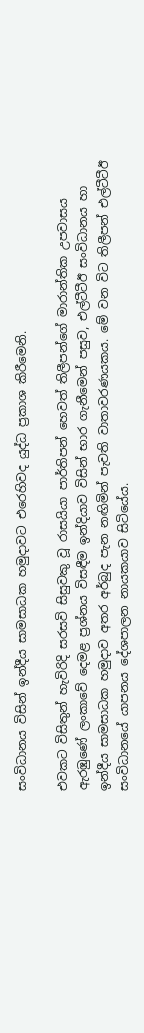සංවිධානය විසින් ඉන්දීය සාමසාධක හමුදාවට එරෙහිවද යුද්ධ ප්‍රකාශ කිරීමෙනි.

එවකට විසිතුන් හැවිරිදි සරසවි සිසුවකු වූ රාසයියා පාර්තිපන් හෙවත් තිලීපන්ගේ මාරාන්තික උපවාසය ඇරඹුණේ ලංකාවේ දෙමළ ප්‍රශ්නය විසඳීම ඉන්දියාව විසින් භාර ගැනීමෙන් පසුව, එල්ටීටීඊ සංවිධානය හා ඉන්දීය සාමසාධක හමුදාව අතර අර්බුද පැන නඟිමින් පැවති වාතාවරණයකය. මේ වන විට තිලීපන් එල්ටීටීඊ සංවිධානයේ යාපනය දේශපාලන නායකයාව සිටියේය.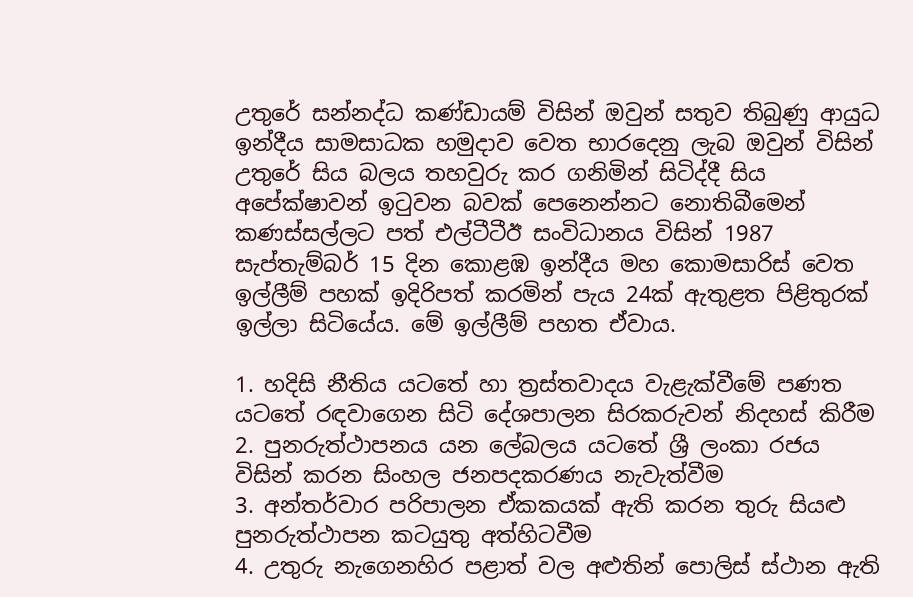උතුරේ සන්නද්ධ කණ්ඩායම් විසින් ඔවුන් සතුව තිබුණු ආයුධ ඉන්දීය සාමසාධක හමුදාව වෙත භාරදෙනු ලැබ ඔවුන් විසින් උතුරේ සිය බලය තහවුරු කර ගනිමින් සිටිද්දී සිය අපේක්ෂාවන් ඉටුවන බවක් පෙනෙන්නට නොතිබීමෙන් කණස්සල්ලට පත් එල්ටීටීඊ සංවිධානය විසින් 1987 සැප්තැම්බර් 15 දින කොළඹ ඉන්දීය මහ කොමසාරිස් වෙත ඉල්ලීම් පහක් ඉදිරිපත් කරමින් පැය 24ක් ඇතුළත පිළිතුරක් ඉල්ලා සිටියේය. මේ ඉල්ලීම් පහත ඒවාය.

1. හදිසි නීතිය යටතේ හා ත්‍රස්තවාදය වැළැක්වීමේ පණත යටතේ රඳවාගෙන සිටි දේශපාලන සිරකරුවන් නිදහස් කිරීම
2. පුනරුත්ථාපනය යන ලේබලය යටතේ ශ්‍රී ලංකා රජය විසින් කරන සිංහල ජනපදකරණය නැවැත්වීම
3. අන්තර්වාර පරිපාලන ඒකකයක් ඇති කරන තුරු සියළු පුනරුත්ථාපන කටයුතු අත්හිටවීම
4. උතුරු නැගෙනහිර පළාත් වල අළුතින් පොලිස් ස්ථාන ඇති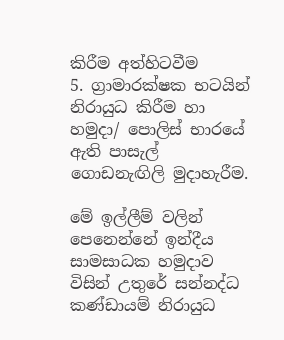කිරීම අත්හිටවීම
5. ග්‍රාමාරක්ෂක භටයින් නිරායුධ කිරීම හා හමුදා/ පොලිස් භාරයේ ඇති පාසැල් ගොඩනැඟිලි මුදාහැරීම.

මේ ඉල්ලීම් වලින් පෙනෙන්නේ ඉන්දීය සාමසාධක හමුදාව විසින් උතුරේ සන්නද්ධ කණ්ඩායම් නිරායුධ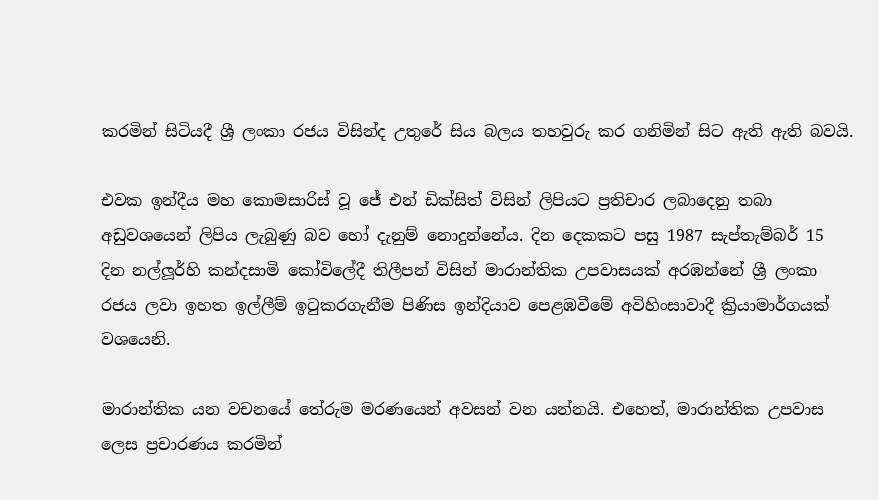කරමින් සිටියදී ශ්‍රී ලංකා රජය විසින්ද උතුරේ සිය බලය තහවුරු කර ගනිමින් සිට ඇති ඇති බවයි.

එවක ඉන්දීය මහ කොමසාරිස් වූ ජේ එන් ඩික්සිත් විසින් ලිපියට ප්‍රතිචාර ලබාදෙනු තබා අඩුවශයෙන් ලිපිය ලැබුණු බව හෝ දැනුම් නොදුන්නේය. දින දෙකකට පසු 1987 සැප්තැම්බර් 15 දින නල්ලූර්හි කන්දසාමි කෝවිලේදී තිලීපන් විසින් මාරාන්තික උපවාසයක් අරඹන්නේ ශ්‍රී ලංකා රජය ලවා ඉහත ඉල්ලීම් ඉටුකරගැනීම පිණිස ඉන්දියාව පෙළඹවීමේ අවිහිංසාවාදී ක්‍රියාමාර්ගයක් වශයෙනි.

මාරාන්තික යන වචනයේ තේරුම මරණයෙන් අවසන් වන යන්නයි. එහෙත්, මාරාන්තික උපවාස ලෙස ප්‍රචාරණය කරමින්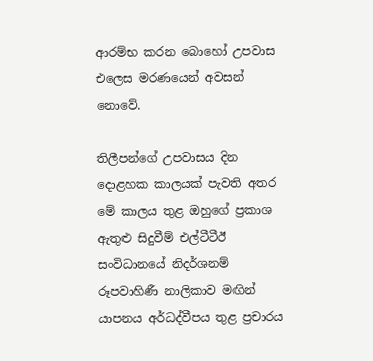ආරම්භ කරන බොහෝ උපවාස එලෙස මරණයෙන් අවසන් නොවේ.

තිලීපන්ගේ උපවාසය දින දොළහක කාලයක් පැවති අතර මේ කාලය තුළ ඔහුගේ ප්‍රකාශ ඇතුළු සිදුවීම් එල්ටීටීඊ සංවිධානයේ නිදර්ශනම් රූපවාහිණී නාලිකාව මඟින් යාපනය අර්ධද්වීපය තුළ ප්‍රචාරය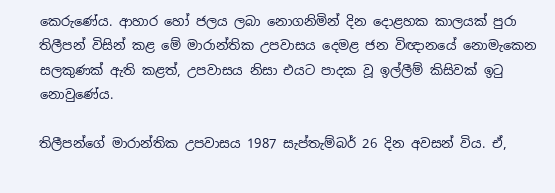කෙරුණේය. ආහාර හෝ ජලය ලබා නොගනිමින් දින දොළහක කාලයක් පුරා තිලීපන් විසින් කළ මේ මාරාන්තික උපවාසය දෙමළ ජන විඥානයේ නොමැකෙන සලකුණක් ඇති කළත්, උපවාසය නිසා එයට පාදක වූ ඉල්ලීම් කිසිවක් ඉටු නොවුණේය.

තිලීපන්ගේ මාරාන්තික උපවාසය 1987 සැප්තැම්බර් 26 දින අවසන් විය. ඒ,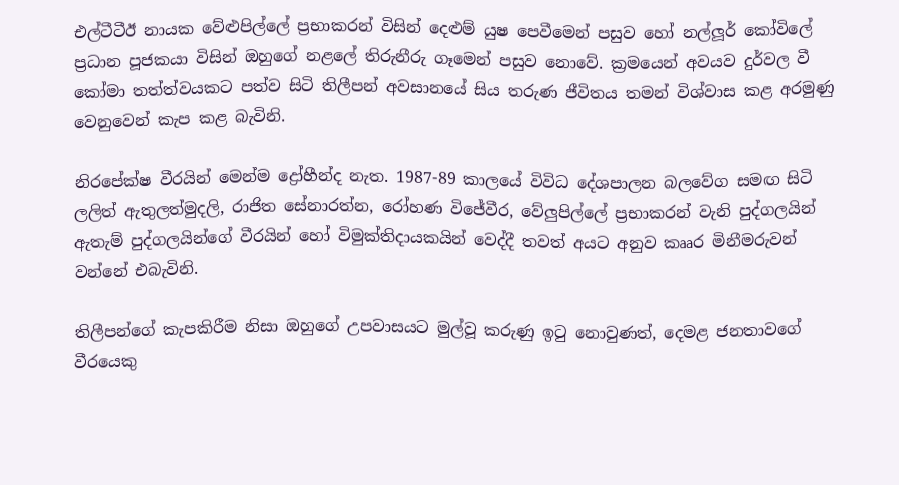එල්ටීටීඊ නායක වේළුපිල්ලේ ප්‍රභාකරන් විසින් දෙළුම් යුෂ පෙවීමෙන් පසුව හෝ නල්ලූර් කෝවිලේ ප්‍රධාන පූජකයා විසින් ඔහුගේ නළලේ තිරුනීරු ගෑමෙන් පසුව නොවේ. ක්‍රමයෙන් අවයව දුර්වල වී කෝමා තත්ත්වයකට පත්ව සිටි තිලීපන් අවසානයේ සිය තරුණ ජීවිතය තමන් විශ්වාස කළ අරමුණු වෙනුවෙන් කැප කළ බැවිනි.

නිරපේක්ෂ වීරයින් මෙන්ම ද්‍රෝහීන්ද නැත. 1987-89 කාලයේ විවිධ දේශපාලන බලවේග සමඟ සිටි ලලිත් ඇතුලත්මුදලි, රාජිත සේනාරත්න, රෝහණ විජේවීර, වේලුපිල්ලේ ප්‍රභාකරන් වැනි පුද්ගලයින් ඇතැම් පුද්ගලයින්ගේ වීරයින් හෝ විමුක්තිදායකයින් වෙද්දී තවත් අයට අනුව කෲර මිනීමරුවන් වන්නේ එබැවිනි.

තිලීපන්ගේ කැපකිරීම නිසා ඔහුගේ උපවාසයට මුල්වූ කරුණු ඉටු නොවුණත්, දෙමළ ජනතාවගේ වීරයෙකු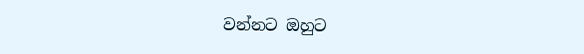වන්නට ඔහුට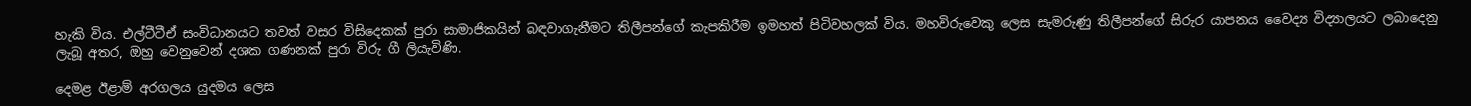හැකි විය. එල්ටීටීඒ සංවිධානයට තවත් වසර විසිදෙකක් පුරා සාමාජිකයින් බඳවාගැනීමට තිලීපන්ගේ කැපකිරීම ඉමහත් පිටිවහලක් විය. මහවිරුවෙකු ලෙස සැමරුණු තිලීපන්ගේ සිරුර යාපනය වෛද්‍ය විද්‍යාලයට ලබාදෙනු ලැබූ අතර, ඔහු වෙනුවෙන් දශක ගණනක් පුරා විරු ගී ලියැවිණි.

දෙමළ ඊළාම් අරගලය යුදමය ලෙස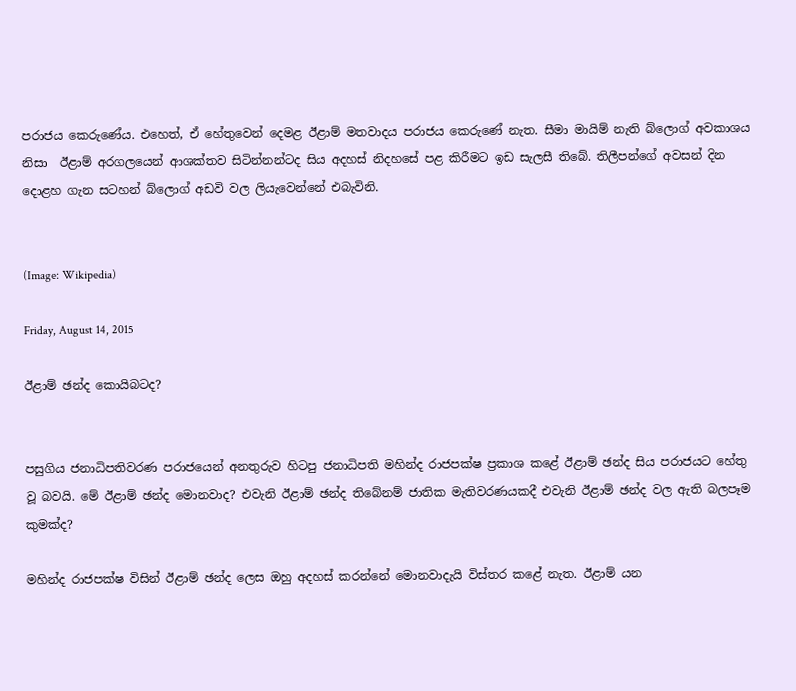පරාජය කෙරුණේය. එහෙත්, ඒ හේතුවෙන් දෙමළ ඊළාම් මතවාදය පරාජය කෙරුණේ නැත. සීමා මායිම් නැති බ්ලොග් අවකාශය නිසා  ඊළාම් අරගලයෙන් ආශක්තව සිටින්නන්ටද සිය අදහස් නිදහසේ පළ කිරීමට ඉඩ සැලසී තිබේ. තිලීපන්ගේ අවසන් දින දොළහ ගැන සටහන් බ්ලොග් අඩවි වල ලියැවෙන්නේ එබැවිනි.


(Image: Wikipedia)

Friday, August 14, 2015

ඊළාම් ඡන්ද කොයිබටද?


පසුගිය ජනාධිපතිවරණ පරාජයෙන් අනතුරුව හිටපු ජනාධිපති මහින්ද රාජපක්ෂ ප්‍රකාශ කළේ ඊළාම් ඡන්ද සිය පරාජයට හේතු වූ බවයි. මේ ඊළාම් ඡන්ද මොනවාද? එවැනි ඊළාම් ඡන්ද තිබේනම් ජාතික මැතිවරණයකදී එවැනි ඊළාම් ඡන්ද වල ඇති බලපෑම කුමක්ද?

මහින්ද රාජපක්ෂ විසින් ඊළාම් ඡන්ද ලෙස ඔහු අදහස් කරන්නේ මොනවාදැයි විස්තර කළේ නැත. ඊළාම් යන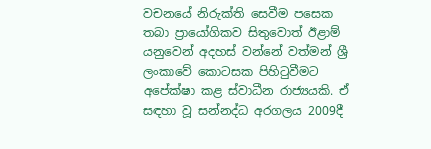වචනයේ නිරුක්ති සෙවීම පසෙක තබා ප්‍රායෝගිකව සිතුවොත් ඊළාම් යනුවෙන් අදහස් වන්නේ වත්මන් ශ්‍රී ලංකාවේ කොටසක පිහිටුවීමට අපේක්ෂා කළ ස්වාධීන රාජ්‍යයකි. ඒ සඳහා වූ සන්නද්ධ අරගලය 2009දී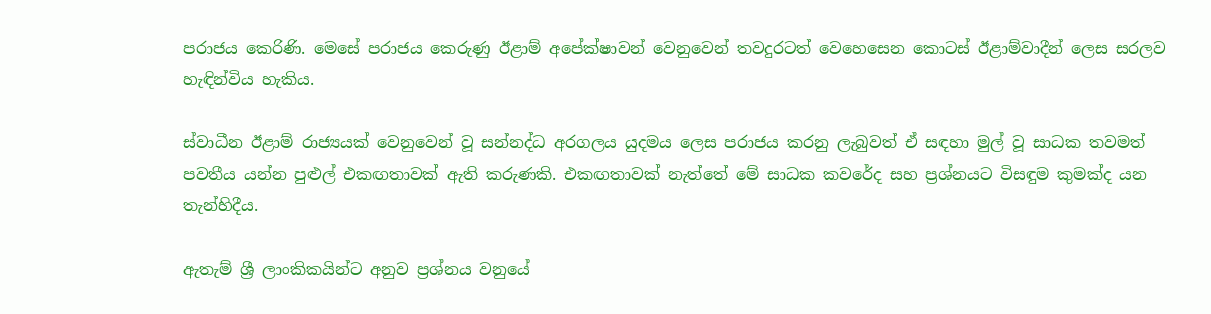පරාජය කෙරිණි. මෙසේ පරාජය කෙරුණු ඊළාම් අපේක්ෂාවන් වෙනුවෙන් තවදුරටත් වෙහෙසෙන කොටස් ඊළාම්වාදීන් ලෙස සරලව හැඳින්විය හැකිය.

ස්වාධීන ඊළාම් රාජ්‍යයක් වෙනුවෙන් වූ සන්නද්ධ අරගලය යුදමය ලෙස පරාජය කරනු ලැබුවත් ඒ සඳහා මුල් වූ සාධක තවමත් පවතීය යන්න පුළුල් එකඟතාවක් ඇති කරුණකි. එකඟතාවක් නැත්තේ මේ සාධක කවරේද සහ ප්‍රශ්නයට විසඳුම කුමක්ද යන තැන්හිදීය.

ඇතැම් ශ්‍රී ලාංකිකයින්ට අනුව ප්‍රශ්නය වනුයේ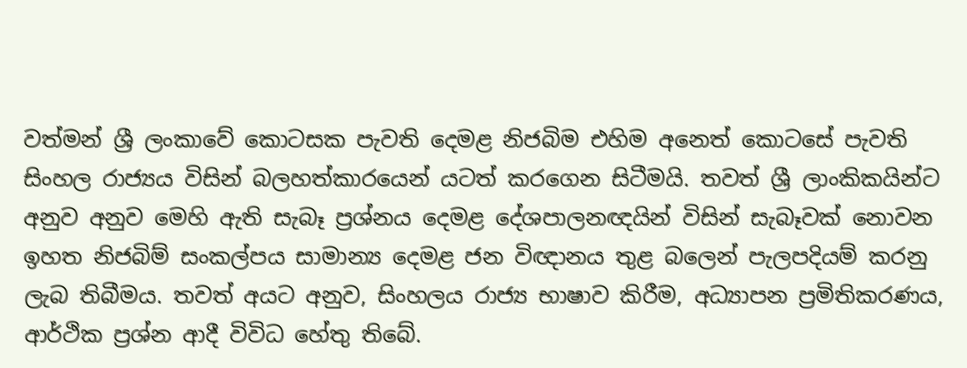වත්මන් ශ්‍රී ලංකාවේ කොටසක පැවති දෙමළ නිජබිම එහිම අනෙත් කොටසේ පැවති සිංහල රාජ්‍යය විසින් බලහත්කාරයෙන් යටත් කරගෙන සිටීමයි. තවත් ශ්‍රී ලාංකිකයින්ට අනුව අනුව මෙහි ඇති සැබෑ ප්‍රශ්නය දෙමළ දේශපාලනඥයින් විසින් සැබෑවක් නොවන ඉහත නිජබිම් සංකල්පය සාමාන්‍ය දෙමළ ජන විඥානය තුළ බලෙන් පැලපදියම් කරනු ලැබ තිබීමය. තවත් අයට අනුව, සිංහලය රාජ්‍ය භාෂාව කිරීම, අධ්‍යාපන ප්‍රමිතිකරණය, ආර්ථික ප්‍රශ්න ආදී විවිධ හේතු තිබේ.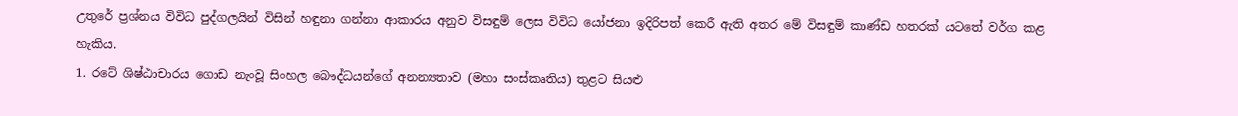උතුරේ ප්‍රශ්නය විවිධ පුද්ගලයින් විසින් හඳුනා ගන්නා ආකාරය අනුව විසඳුම් ලෙස විවිධ යෝජනා ඉදිරිපත් කෙරී ඇති අතර මේ විසඳුම් කාණ්ඩ හතරක් යටතේ වර්ග කළ හැකිය.
1. රටේ ශිෂ්ඨාචාරය ගොඩ නැංවූ සිංහල බෞද්ධයන්ගේ අනන්‍යතාව (මහා සංස්කෘතිය) තුළට සියළු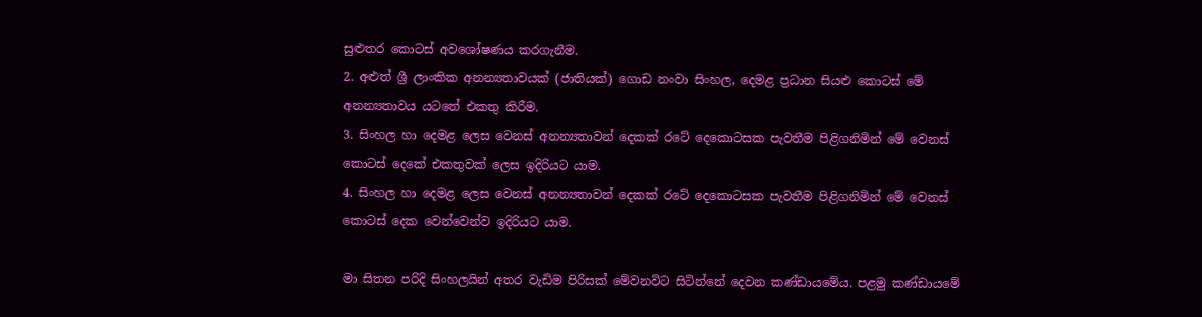සුළුතර කොටස් අවශෝෂණය කරගැනීම.
2. අළුත් ශ්‍රී ලාංකික අනන්‍යතාවයක් (ජාතියක්) ගොඩ නංවා සිංහල, දෙමළ ප්‍රධාන සියළු කොටස් මේ අනන්‍යතාවය යටතේ එකතු කිරීම.
3. සිංහල හා දෙමළ ලෙස වෙනස් අනන්‍යතාවන් දෙකක් රටේ දෙකොටසක පැවතීම පිළිගනිමින් මේ වෙනස් කොටස් දෙකේ එකතුවක් ලෙස ඉදිරියට යාම.
4. සිංහල හා දෙමළ ලෙස වෙනස් අනන්‍යතාවන් දෙකක් රටේ දෙකොටසක පැවතීම පිළිගනිමින් මේ වෙනස් කොටස් දෙක වෙන්වෙන්ව ඉදිරියට යාම.

මා සිතන පරිදි සිංහලයින් අතර වැඩිම පිරිසක් මේවනවිට සිටින්නේ දෙවන කණ්ඩායමේය. පළමු කණ්ඩායමේ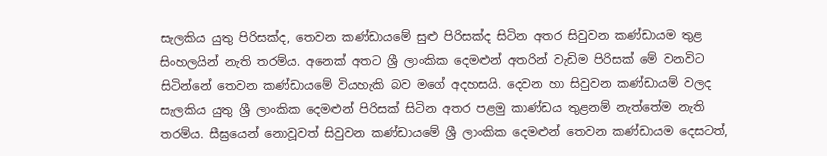සැලකිය යුතු පිරිසක්ද, තෙවන කණ්ඩායමේ සුළු පිරිසක්ද සිටින අතර සිවුවන කණ්ඩායම තුළ සිංහලයින් නැති තරම්ය. අනෙක් අතට ශ්‍රී ලාංකික දෙමළුන් අතරින් වැඩිම පිරිසක් මේ වනවිට  සිටින්නේ තෙවන කණ්ඩායමේ වියහැකි බව මගේ අදහසයි. දෙවන හා සිවුවන කණ්ඩායම් වලද සැලකිය යුතු ශ්‍රී ලාංකික දෙමළුන් පිරිසක් සිටින අතර පළමු කාණ්ඩය තුළනම් නැත්තේම නැති තරම්ය. සීඝ්‍රයෙන් නොවූවත් සිවුවන කණ්ඩායමේ ශ්‍රී ලාංකික දෙමළුන් තෙවන කණ්ඩායම දෙසටත්,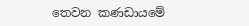තෙවන කණඩායමේ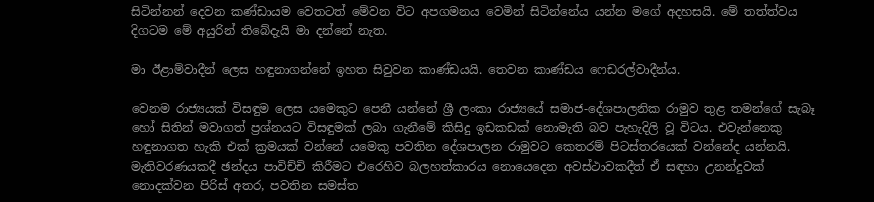සිටින්නන් දෙවන කණ්ඩායම වෙතටත් මේවන විට අපගමනය වෙමින් සිටින්නේය යන්න මගේ අදහසයි. මේ තත්ත්වය දිගටම මේ අයුරින් තිබේදැයි මා දන්නේ නැත.

මා ඊළාම්වාදීන් ලෙස හඳුනාගන්නේ ඉහත සිවුවන කාණ්ඩයයි. තෙවන කාණ්ඩය ෆෙඩරල්වාදීන්ය.

වෙනම රාජ්‍යයක් විසඳුම ලෙස යමෙකුට පෙනී යන්නේ ශ්‍රී ලංකා රාජ්‍යයේ සමාජ-දේශපාලනික රාමුව තුළ තමන්ගේ සැබෑ හෝ සිතින් මවාගත් ප්‍රශ්නයට විසඳුමක් ලබා ගැනීමේ කිසිදු ඉඩකඩක් නොමැති බව පැහැදිලි වූ විටය. එවැන්නෙකු හඳුනාගත හැකි එක් ක්‍රමයක් වන්නේ යමෙකු පවතින දේශපාලන රාමුවට කෙතරම් පිටස්තරයෙක් වන්නේද යන්නයි. මැතිවරණයකදී ඡන්දය පාවිච්චි කිරීමට එරෙහිව බලහත්කාරය නොයෙදෙන අවස්ථාවකදීත් ඒ සඳහා උනන්දුවක් නොදක්වන පිරිස් අතර, පවතින සමස්ත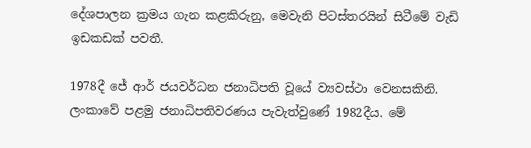දේශපාලන ක්‍රමය ගැන කළකිරුනු, මෙවැනි පිටස්තරයින් සිටීමේ වැඩි ඉඩකඩක් පවතී.

1978දී ජේ ආර් ජයවර්ධන ජනාධිපති වූයේ ව්‍යවස්ථා වෙනසකිනි. ලංකාවේ පළමු ජනාධිපතිවරණය පැවැත්වුණේ 1982දීය. මේ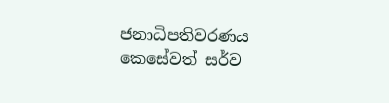ජනාධිපතිවරණය කෙසේවත් සර්ව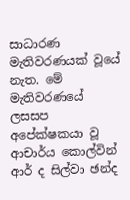සාධාරණ මැතිවරණයක් වූයේ නැත. මේ මැතිවරණයේ ලසසප අපේක්ෂකයා වූ ආචාර්ය කොල්වින් ආර් ද සිල්වා ඡන්ද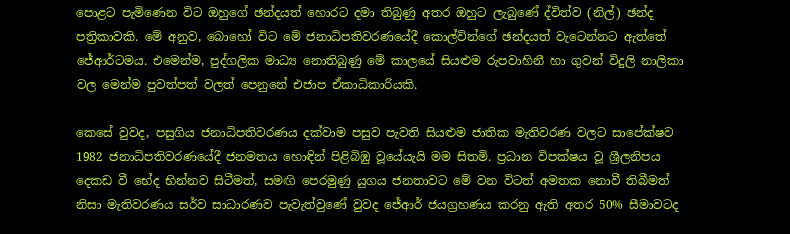පොළට පැමිණෙන විට ඔහුගේ ඡන්දයත් හොරට දමා තිබුණු අතර ඔහුට ලැබුණේ ද්විත්ව (නිල්) ඡන්ද පත්‍රිකාවකි. මේ අනුව, බොහෝ විට මේ ජනාධිපතිවරණයේදී කොල්වින්ගේ ඡන්දයත් වැටෙන්නට ඇත්තේ ජේආර්ටමය. එමෙන්ම, පුද්ගලික මාධ්‍ය නොතිබුණු මේ කාලයේ සියළුම රුපවාහිනී හා ගුවන් විදුලි නාලිකා වල මෙන්ම පුවත්පත් වලත් පෙනුනේ එජාප ඒකාධිකාරියකි.

කෙසේ වුවද, පසුගිය ජනාධිපතිවරණය දක්වාම පසුව පැවති සියළුම ජාතික මැතිවරණ වලට සාපේක්ෂව 1982 ජනාධිපතිවරණයේදී ජනමතය හොඳින් පිළිබිඹු වූයේයැයි මම සිතමි. ප්‍රධාන විපක්ෂය වූ ශ්‍රීලනිපය දෙකඩ වී භේද භින්නව සිටීමත්, සමඟි පෙරමුණු යුගය ජනතාවට මේ වන විටත් අමතක නොවී තිබීමත් නිසා මැතිවරණය සර්ව සාධාරණව පැවැත්වුණේ වුවද ජේආර් ජයග්‍රහණය කරනු ඇති අතර 50% සීමාවටද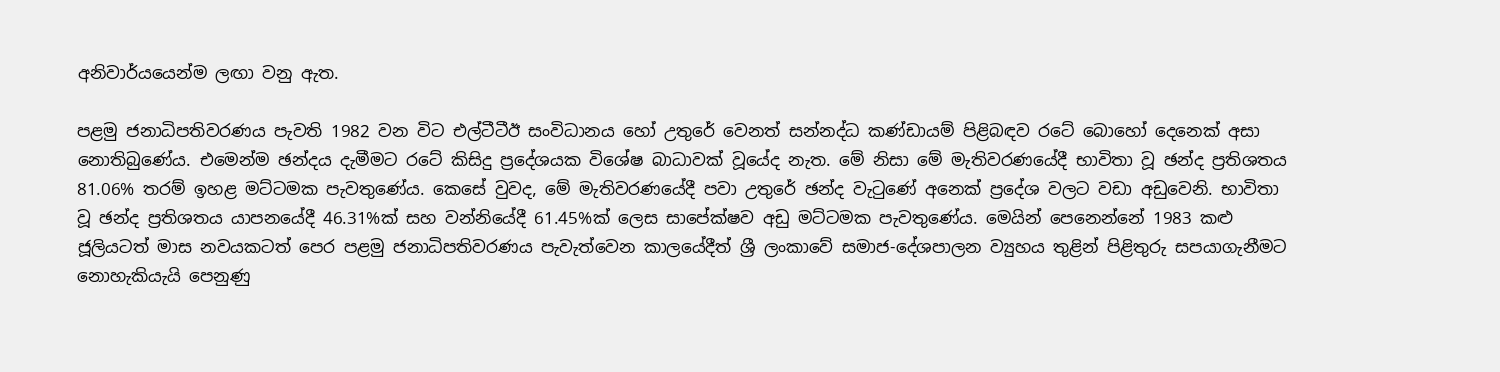අනිවාර්යයෙන්ම ලඟා වනු ඇත.

පළමු ජනාධිපතිවරණය පැවති 1982 වන විට එල්ටීටීඊ සංවිධානය හෝ උතුරේ වෙනත් සන්නද්ධ කණ්ඩායම් පිළිබඳව රටේ බොහෝ දෙනෙක් අසා නොතිබුණේය. එමෙන්ම ඡන්දය දැමීමට රටේ කිසිදු ප්‍රදේශයක විශේෂ බාධාවක් වූයේද නැත. මේ නිසා මේ මැතිවරණයේදී භාවිතා වූ ඡන්ද ප්‍රතිශතය 81.06% තරම් ඉහළ මට්ටමක පැවතුණේය. කෙසේ වුවද, මේ මැතිවරණයේදී පවා උතුරේ ඡන්ද වැටුණේ අනෙක් ප්‍රදේශ වලට වඩා අඩුවෙනි. භාවිතා වූ ඡන්ද ප්‍රතිශතය යාපනයේදී 46.31%ක් සහ වන්නියේදී 61.45%ක් ලෙස සාපේක්ෂව අඩු මට්ටමක පැවතුණේය. මෙයින් පෙනෙන්නේ 1983 කළු ජූලියටත් මාස නවයකටත් පෙර පළමු ජනාධිපතිවරණය පැවැත්වෙන කාලයේදීත් ශ්‍රී ලංකාවේ සමාජ-දේශපාලන ව්‍යුහය තුළින් පිළිතුරු සපයාගැනීමට නොහැකියැයි පෙනුණු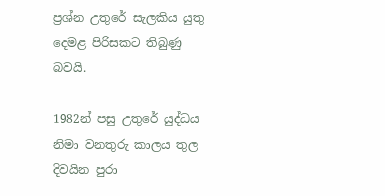ප්‍රශ්න උතුරේ සැලකිය යුතු දෙමළ පිරිසකට තිබුණු බවයි.

1982න් පසු උතුරේ යුද්ධය නිමා වනතුරු කාලය තුල දිවයින පුරා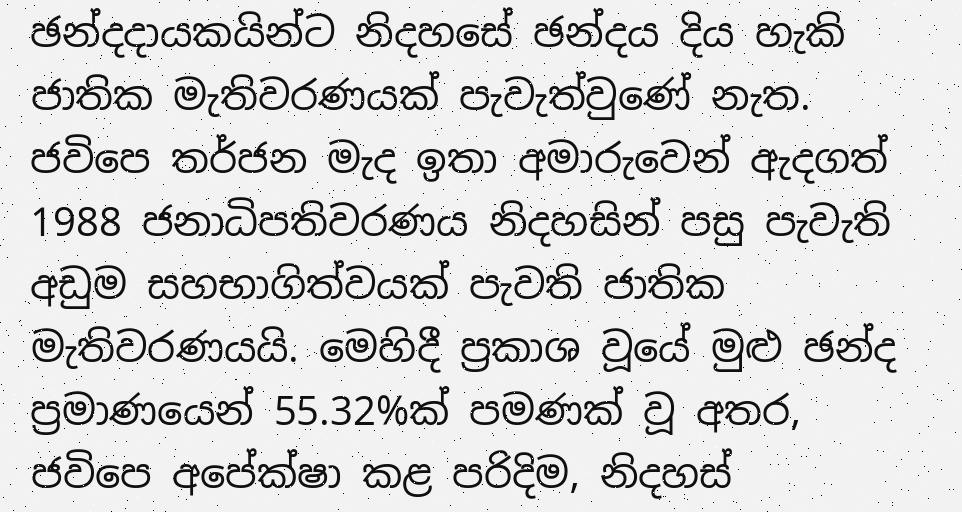ඡන්දදායකයින්ට නිදහසේ ඡන්දය දිය හැකි ජාතික මැතිවරණයක් පැවැත්වුණේ නැත. ජවිපෙ තර්ජන මැද ඉතා අමාරුවෙන් ඇදගත් 1988 ජනාධිපතිවරණය නිදහසින් පසු පැවැති අඩුම සහභාගිත්වයක් පැවති ජාතික මැතිවරණයයි. මෙහිදී ප්‍රකාශ වූයේ මුළු ඡන්ද ප්‍රමාණයෙන් 55.32%ක් පමණක් වූ අතර, ජවිපෙ අපේක්ෂා කළ පරිදිම, නිදහස්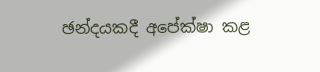ඡන්දයකදී අපේක්ෂා කළ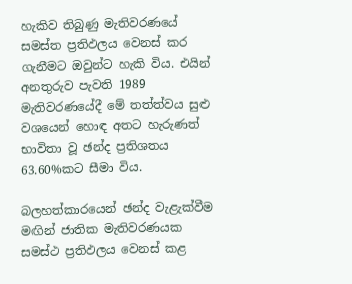හැකිව තිබුණු මැතිවරණයේ සමස්ත ප්‍රතිඵලය වෙනස් කර ගැනීමට ඔවුන්ට හැකි විය. එයින් අනතුරුව පැවති 1989 මැතිවරණයේදී මේ තත්ත්වය සුළු වශයෙන් හොඳ අතට හැරුණත් භාවිතා වූ ඡන්ද ප්‍රතිශතය 63.60%කට සීමා විය.

බලහත්කාරයෙන් ඡන්ද වැළැක්වීම මඟින් ජාතික මැතිවරණයක සමස්ථ ප්‍රතිඵලය වෙනස් කළ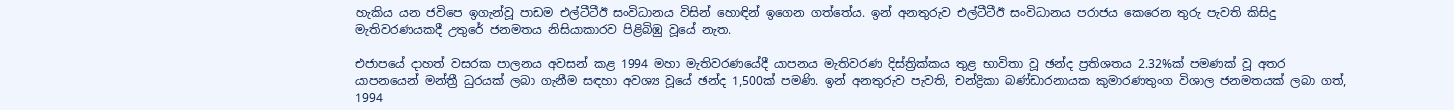හැකිය යන ජවිපෙ ඉගැන්වූ පාඩම එල්ටීටීඊ සංවිධානය විසින් හොඳින් ඉගෙන ගත්තේය. ඉන් අනතුරුව එල්ටීටීඊ සංවිධානය පරාජය කෙරෙන තුරු පැවති කිසිදු මැතිවරණයකදී උතුරේ ජනමතය නිසියාකාරව පිළිබිඹු වූයේ නැත.

එජාපයේ දාහත් වසරක පාලනය අවසන් කළ 1994 මහා මැතිවරණයේදී යාපනය මැතිවරණ දිස්ත්‍රික්කය තුළ භාවිතා වූ ඡන්ද ප්‍රතිශතය 2.32%ක් පමණක් වූ අතර යාපනයෙන් මන්ත්‍රී ධුරයක් ලබා ගැනීම සඳහා අවශ්‍ය වූයේ ඡන්ද 1,500ක් පමණි. ඉන් අනතුරුව පැවති, චන්ද්‍රිකා බණ්ඩාරනායක කුමාරණතුංග විශාල ජනමතයක් ලබා ගත්, 1994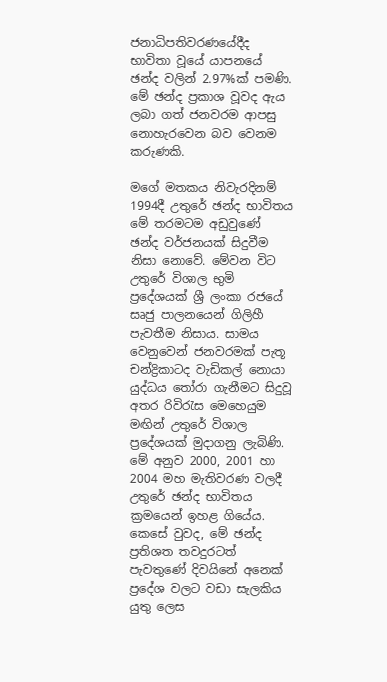ජනාධිපතිවරණයේදීද භාවිතා වූයේ යාපනයේ ඡන්ද වලින් 2.97%ක් පමණි. මේ ඡන්ද ප්‍රකාශ වූවද ඇය ලබා ගත් ජනවරම ආපසු නොහැරවෙන බව වෙනම කරුණකි.

මගේ මතකය නිවැරදිනම් 1994දී උතුරේ ඡන්ද භාවිතය මේ තරමටම අඩුවුණේ ඡන්ද වර්ජනයක් සිදුවීම නිසා නොවේ. මේවන විට උතුරේ විශාල භුමි ප්‍රදේශයක් ශ්‍රී ලංකා රජයේ සෘජු පාලනයෙන් ගිලිහී පැවතීම නිසාය. සාමය වෙනුවෙන් ජනවරමක් පැතූ චන්ද්‍රිකාටද වැඩිකල් නොයා යුද්ධය තෝරා ගැනීමට සිදුවූ අතර රිවිරැස මෙහෙයුම මඟින් උතුරේ විශාල ප්‍රදේශයක් මුදාගනු ලැබිණි. මේ අනුව 2000, 2001 හා 2004 මහ මැතිවරණ වලදී උතුරේ ඡන්ද භාවිතය ක්‍රමයෙන් ඉහළ ගියේය. කෙසේ වුවද, මේ ඡන්ද ප්‍රතිශත තවදුරටත් පැවතුණේ දිවයිනේ අනෙක් ප්‍රදේශ වලට වඩා සැලකිය යුතු ලෙස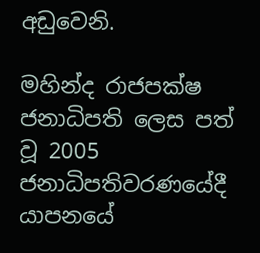අඩුවෙනි.

මහින්ද රාජපක්ෂ ජනාධිපති ලෙස පත් වූ 2005 ජනාධිපතිවරණයේදී යාපනයේ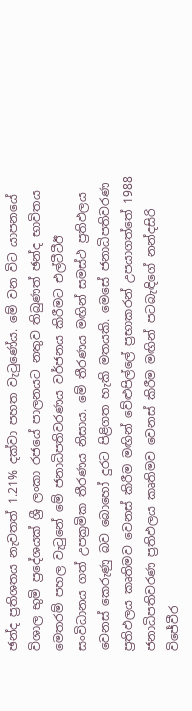ඡන්ද ප්‍රතිශතය නැවතත් 1.21% දක්වා පහත වැටුණේය. මේ වන විට යාපනයේ විශාල භුමි ප්‍රදේශයක් ශ්‍රී ලංකා රජයේ පාලනයට නතුව තිබුණත් ඡන්ද භාවිතය මෙතරම් පහල වැටුනේ මේ ජනාධිපතිවරණය වර්ජනය කිරීමට එල්ටීටීඊ සංවිධානය ගත් උපක්‍රමික තීරණය නිසාය. මේ තීරණය මඟින් සමස්ථ ප්‍රතිඵලය වෙනස් කෙරුණු බව බොහෝ දුරට පිළිගත හැකි මතයකි. මෙසේ ජනාධිපතිවරණ ප්‍රතිඵලය කෘතිමව වෙනස් කිරීම මඟින් වේළුපිල්ලේ ප්‍රභාකරන් උපයාගත්තේ 1988 ජනාධිපතිවරණ ප්‍රතිඵලය කෘතිමව වෙනස් කිරීම මඟින් පටබැඳිගේ නන්දසිරි විජේවීර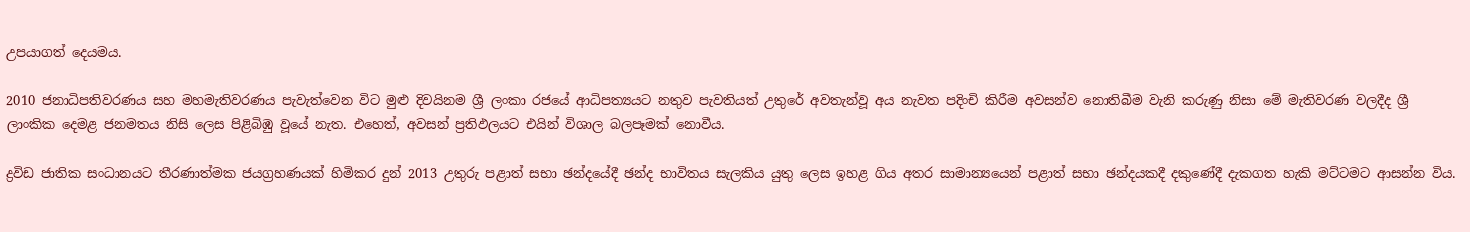උපයාගත් දෙයමය.

2010 ජනාධිපතිවරණය සහ මහමැතිවරණය පැවැත්වෙන විට මුළු දිවයිනම ශ්‍රී ලංකා රජයේ ආධිපත්‍යයට නතුව පැවතියත් උතුරේ අවතැන්වූ අය නැවත පදිංචි කිරීම අවසන්ව නොතිබීම වැනි කරුණු නිසා මේ මැතිවරණ වලදීද ශ්‍රී ලාංකික දෙමළ ජනමතය නිසි ලෙස පිළිබිඹු වූයේ නැත. එහෙත්, අවසන් ප්‍රතිඵලයට එයින් විශාල බලපෑමක් නොවීය.

ද්‍රවිඩ ජාතික සංධානයට තීරණාත්මක ජයග්‍රහණයක් හිමිකර දුන් 2013 උතුරු පළාත් සභා ඡන්දයේදී ඡන්ද භාවිතය සැලකිය යුතු ලෙස ඉහළ ගිය අතර සාමාන්‍යයෙන් පළාත් සභා ඡන්දයකදී දකුණේදී දැකගත හැකි මට්ටමට ආසන්න විය.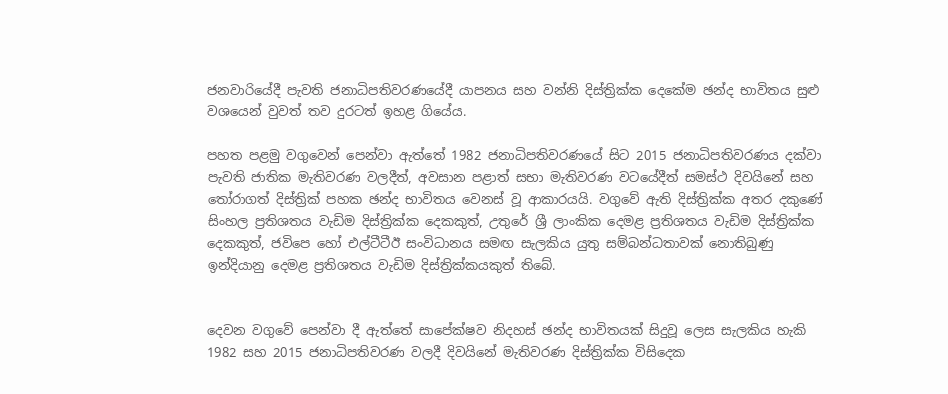ජනවාරියේදී පැවති ජනාධිපතිවරණයේදී යාපනය සහ වන්නි දිස්ත්‍රික්ක දෙකේම ඡන්ද භාවිතය සුළු වශයෙන් වුවත් තව දුරටත් ඉහළ ගියේය.

පහත පළමු වගුවෙන් පෙන්වා ඇත්තේ 1982 ජනාධිපතිවරණයේ සිට 2015 ජනාධිපතිවරණය දක්වා පැවති ජාතික මැතිවරණ වලදීත්, අවසාන පළාත් සභා මැතිවරණ වටයේදීත් සමස්ථ දිවයිනේ සහ තෝරාගත් දිස්ත්‍රික් පහක ඡන්ද භාවිතය වෙනස් වූ ආකාරයයි. වගුවේ ඇති දිස්ත්‍රික්ක අතර දකුණේ සිංහල ප්‍රතිශතය වැඩිම දිස්ත්‍රික්ක දෙකකුත්, උතුරේ ශ්‍රී ලාංකික දෙමළ ප්‍රතිශතය වැඩිම දිස්ත්‍රික්ක දෙකකුත්, ජවිපෙ හෝ එල්ටීටීඊ සංවිධානය සමඟ සැලකිය යුතු සම්බන්ධතාවක් නොතිබුණු ඉන්දියානු දෙමළ ප්‍රතිශතය වැඩිම දිස්ත්‍රික්කයකුත් තිබේ.


දෙවන වගුවේ පෙන්වා දී ඇත්තේ සාපේක්ෂව නිදහස් ඡන්ද භාවිතයක් සිදුවූ ලෙස සැලකිය හැකි 1982 සහ 2015 ජනාධිපතිවරණ වලදී දිවයිනේ මැතිවරණ දිස්ත්‍රික්ක විසිදෙක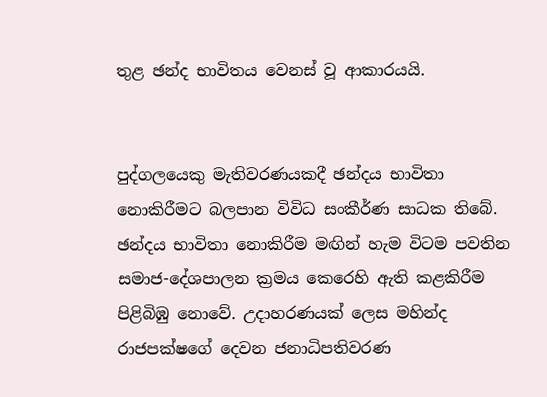තුළ ඡන්ද භාවිතය වෙනස් වූ ආකාරයයි.


පුද්ගලයෙකු මැතිවරණයකදී ඡන්දය භාවිතා නොකිරීමට බලපාන විවිධ සංකීර්ණ සාධක තිබේ. ඡන්දය භාවිතා නොකිරීම මඟින් හැම විටම පවතින සමාජ-දේශපාලන ක්‍රමය කෙරෙහි ඇති කළකිරීම පිළිබිඹු නොවේ. උදාහරණයක් ලෙස මහින්ද රාජපක්ෂගේ දෙවන ජනාධිපතිවරණ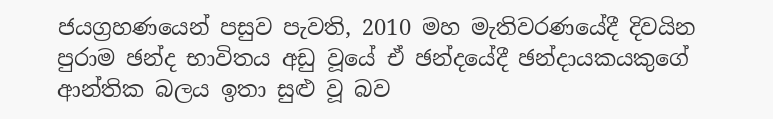ජයග්‍රහණයෙන් පසුව පැවති, 2010 මහ මැතිවරණයේදී දිවයින පුරාම ඡන්ද භාවිතය අඩු වූයේ ඒ ඡන්දයේදී ඡන්දායකයකුගේ ආන්තික බලය ඉතා සුළු වූ බව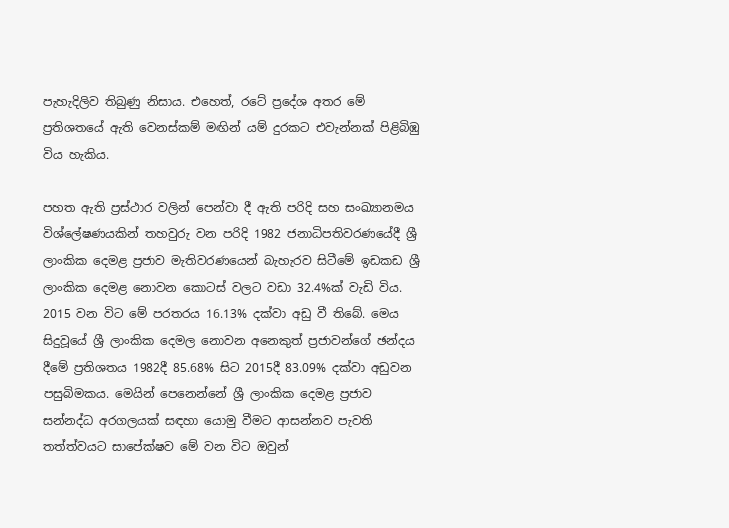පැහැදිලිව තිබුණු නිසාය. එහෙත්, රටේ ප්‍රදේශ අතර මේ ප්‍රතිශතයේ ඇති වෙනස්කම් මඟින් යම් දුරකට එවැන්නක් පිළිබිඹු විය හැකිය.

පහත ඇති ප්‍රස්ථාර වලින් පෙන්වා දී ඇති පරිදි සහ සංඛ්‍යානමය විශ්ලේෂණයකින් තහවුරු වන පරිදි 1982 ජනාධිපතිවරණයේදී ශ්‍රී ලාංකික දෙමළ ප්‍රජාව මැතිවරණයෙන් බැහැරව සිටීමේ ඉඩකඩ ශ්‍රී ලාංකික දෙමළ නොවන කොටස් වලට වඩා 32.4%ක් වැඩි විය. 2015 වන විට මේ පරතරය 16.13% දක්වා අඩු වී තිබේ. මෙය සිදුවූයේ ශ්‍රී ලාංකික දෙමල නොවන අනෙකුත් ප්‍රජාවන්ගේ ඡන්දය දීමේ ප්‍රතිශතය 1982දී 85.68% සිට 2015දී 83.09% දක්වා අඩුවන පසුබිමකය. මෙයින් පෙනෙන්නේ ශ්‍රී ලාංකික දෙමළ ප්‍රජාව සන්නද්ධ අරගලයක් සඳහා යොමු වීමට ආසන්නව පැවති තත්ත්වයට සාපේක්ෂව මේ වන විට ඔවුන්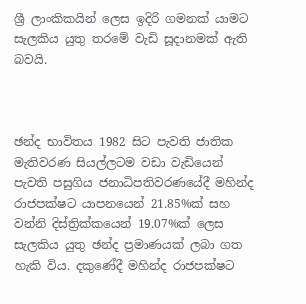ශ්‍රී ලාංකිකයින් ලෙස ඉදිරි ගමනක් යාමට සැලකිය යුතු තරමේ වැඩි සූදානමක් ඇති බවයි.



ඡන්ද භාවිතය 1982 සිට පැවති ජාතික මැතිවරණ සියල්ලටම වඩා වැඩියෙන් පැවති පසුගිය ජනාධිපතිවරණයේදී මහින්ද රාජපක්ෂට යාපනයෙන් 21.85%ක් සහ වන්නි දිස්ත්‍රික්කයෙන් 19.07%ක් ලෙස සැලකිය යුතු ඡන්ද ප්‍රමාණයක් ලබා ගත හැකි විය. දකුණේදී මහින්ද රාජපක්ෂට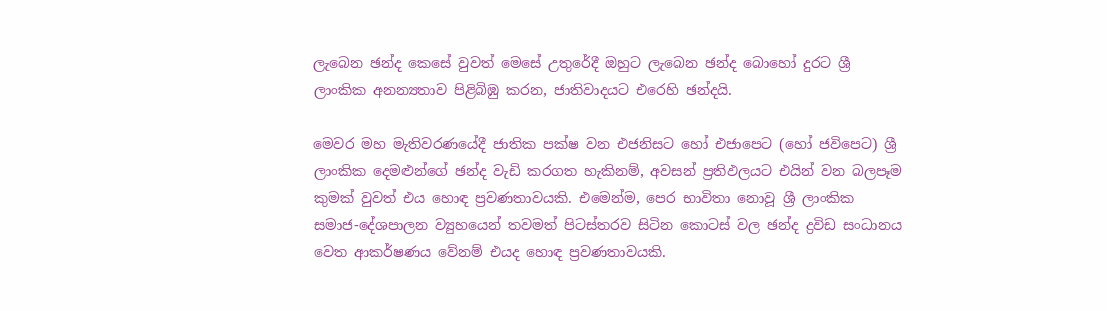ලැබෙන ඡන්ද කෙසේ වුවත් මෙසේ උතුරේදී ඔහුට ලැබෙන ඡන්ද බොහෝ දුරට ශ්‍රී ලාංකික අනන්‍යතාව පිළිබිඹු කරන, ජාතිවාදයට එරෙහි ඡන්දයි.

මෙවර මහ මැතිවරණයේදී ජාතික පක්ෂ වන එජනිසට හෝ එජාපෙට (හෝ ජවිපෙට) ශ්‍රී ලාංකික දෙමළුන්ගේ ඡන්ද වැඩි කරගත හැකිනම්, අවසන් ප්‍රතිඵලයට එයින් වන බලපෑම කුමක් වුවත් එය හොඳ ප්‍රවණතාවයකි. එමෙන්ම, පෙර භාවිතා නොවූ ශ්‍රී ලාංකික සමාජ-දේශපාලන ව්‍යුහයෙන් තවමත් පිටස්තරව සිටින කොටස් වල ඡන්ද ද්‍රවිඩ සංධානය වෙත ආකර්ෂණය වේනම් එයද හොඳ ප්‍රවණතාවයකි.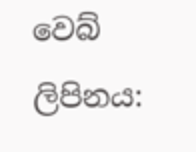වෙබ් ලිපිනය: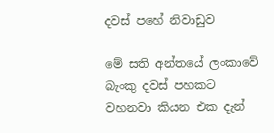දවස් පහේ නිවාඩුව

මේ සති අන්තයේ ලංකාවේ බැංකු දවස් පහකට වහනවා කියන එක දැන්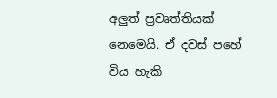අලුත් ප්‍රවෘත්තියක් නෙමෙයි. ඒ දවස් පහේ විය හැකි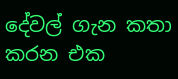දේවල් ගැන කතා කරන එක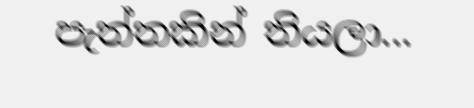පැත්තකින් තියලා...